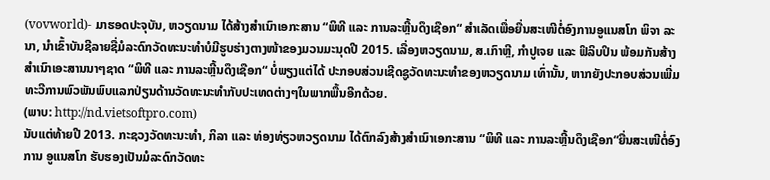(vovworld)- ມາຮອດປະຈຸບັນ, ຫວຽດນາມ ໄດ້ສ້າງສຳເນົາເອກະສານ “ພິທີ ແລະ ການລະຫຼີ້ນດຶງເຊືອກ“ ສຳເລັດເພື່ອຍື່ນສະເໜີຕໍ່ອົງການອູແນສໂກ ພິຈາ ລະນາ, ນຳເຂົ້າບັນຊີລາຍຊື່ມໍລະດົກວັດທະນະທຳບໍມີຮູບຮ່າງຕາງໜ້າຂອງມວນມະນຸດປີ 2015. ເລື່ອງຫວຽດນາມ, ສ.ເກົາຫຼີ, ກຳປູເຈຍ ແລະ ຟິລິບປິນ ພ້ອມກັນສ້າງສຳເນົາເອະສານນາໆຊາດ “ພິທີ ແລະ ການລະຫຼີ້ນດຶງເຊືອກ“ ບໍ່ພຽງແຕ່ໄດ້ ປະກອບສ່ວນເຊີດຊູວັດທະນະທຳຂອງຫວຽດນາມ ເທົ່ານັ້ນ, ຫາກຍັງປະກອບສ່ວນເພີ່ມທະວີການພົວພັນພົບແລກປ່ຽນດ້ານວັດທະນະທຳກັບປະເທດຕ່າງໆໃນພາກພື້ນອີກດ້ວຍ.
(ພາບ: http://nd.vietsoftpro.com)
ນັບແຕ່ທ້າຍປີ 2013. ກະຊວງວັດທະນະທຳ, ກິລາ ແລະ ທ່ອງທ່ຽວຫວຽດນາມ ໄດ້ຕົກລົງສ້າງສຳເນົາເອກະສານ “ພິທີ ແລະ ການລະຫຼີ້ນດຶງເຊືອກ“ຍື່ນສະເໜີຕໍ່ອົງການ ອູແນສໂກ ຮັບຮອງເປັນມໍລະດົກວັດທະ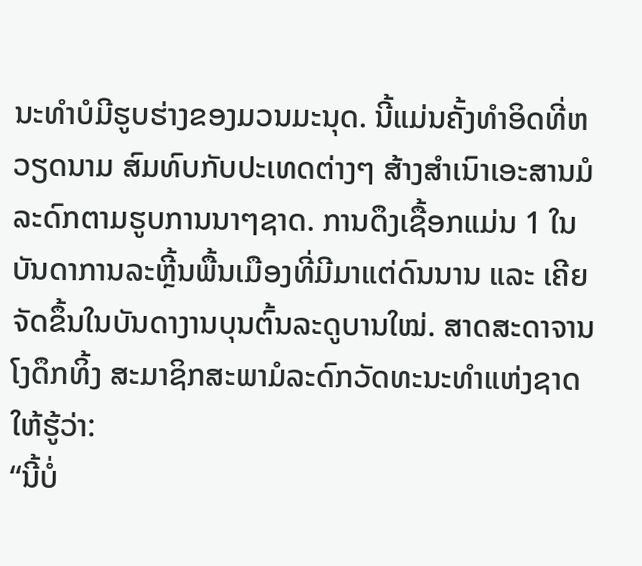ນະທຳບໍມີຮູບຮ່າງຂອງມວນມະນຸດ. ນີ້ແມ່ນຄັ້ງທຳອິດທີ່ຫວຽດນາມ ສົມທົບກັບປະເທດຕ່າງໆ ສ້າງສຳເນົາເອະສານມໍລະດົກຕາມຮູບການນາໆຊາດ. ການດຶງເຊື້ອກແມ່ນ 1 ໃນບັນດາການລະຫຼີ້ນພື້ນເມືອງທີ່ມີມາແຕ່ດົນນານ ແລະ ເຄີຍຈັດຂຶ້ນໃນບັນດາງານບຸນຕົ້ນລະດູບານໃໝ່. ສາດສະດາຈານໂງດຶກທິ້ງ ສະມາຊິກສະພາມໍລະດົກວັດທະນະທຳແຫ່ງຊາດ ໃຫ້ຮູ້ວ່າ:
“ນີ້ບໍ່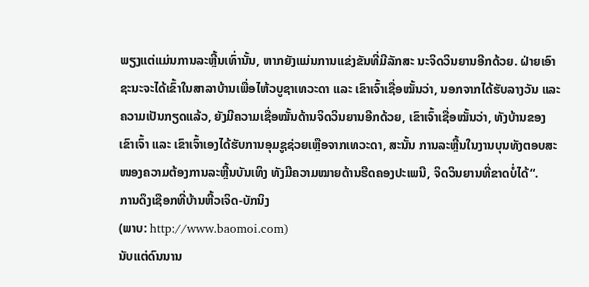ພຽງແຕ່ແມ່ນການລະຫຼີ້ນເທົ່ານັ້ນ, ຫາກຍັງແມ່ນການແຂ່ງຂັນທີ່ມີລັກສະ ນະຈິດວິນຍານອີກດ້ວຍ. ຝ່າຍເອົາຊະນະຈະໄດ້ເຂົ້າໃນສາລາບ້ານເພື່ອໄຫ້ວບູຊາເທວະດາ ແລະ ເຂົາເຈົ້າເຊື່ອໝັ້ນວ່າ, ນອກຈາກໄດ້ຮັບລາງວັນ ແລະ ຄວາມເປັນກຽດແລ້ວ, ຍັງມີຄວາມເຊື່ອໝັ້ນດ້ານຈິດວິນຍານອີກດ້ວຍ, ເຂົາເຈົ້າເຊື່ອໝັ້ນວ່າ, ທັງບ້ານຂອງເຂົາເຈົ້າ ແລະ ເຂົາເຈົ້າເອງໄດ້ຮັບການອຸມຊູຊ່ວຍເຫຼືອຈາກເທວະດາ, ສະນັ້ນ ການລະຫຼີ້ນໃນງານບຸນທັງຕອບສະໜອງຄວາມຕ້ອງການລະຫຼີ້ນບັນເທິງ ທັງມີຄວາມໝາຍດ້ານຮີດຄອງປະເພນີ, ຈິດວິນຍານທີ່ຂາດບໍ່ໄດ້“.
ການດຶງເຊືອກທີ່ບ້ານຫີ້ວເຈິດ-ບັກນິງ
(ພາບ: http://www.baomoi.com)
ນັບແຕ່ດົນນານ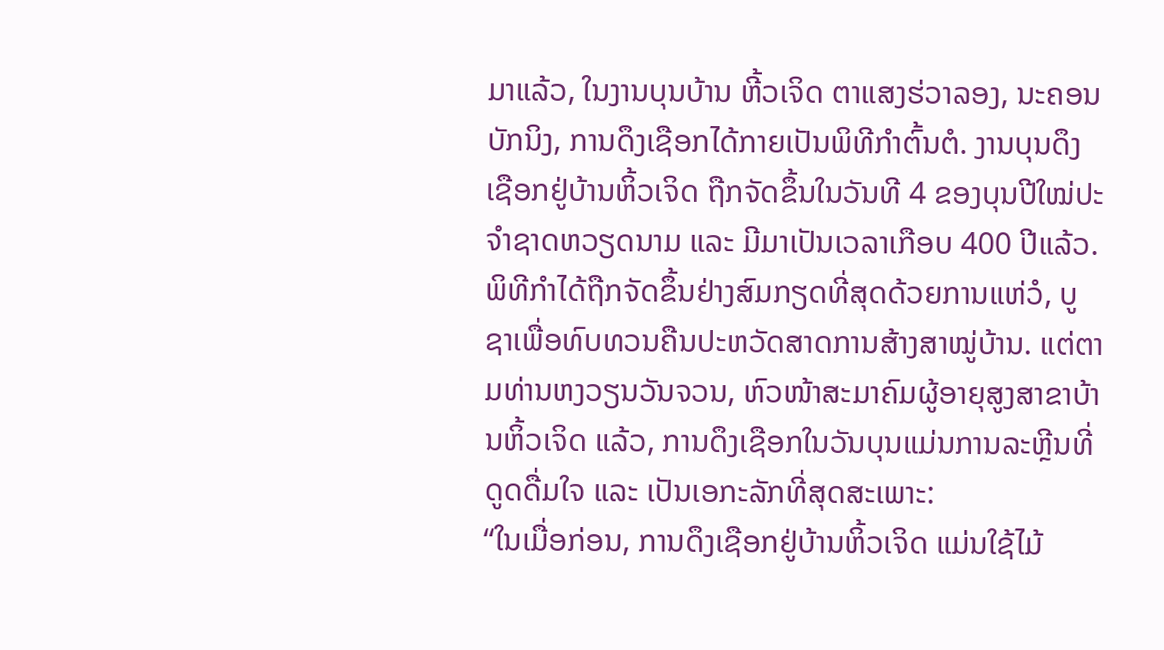ມາແລ້ວ, ໃນງານບຸນບ້ານ ຫີ້ວເຈິດ ຕາແສງຮ່ວາລອງ, ນະຄອນບັກນິງ, ການດຶງເຊືອກໄດ້ກາຍເປັນພິທີກຳຕົ້ນຕໍ. ງານບຸນດຶງເຊືອກຢູ່ບ້ານຫິ້ວເຈິດ ຖືກຈັດຂຶ້ນໃນວັນທີ 4 ຂອງບຸນປີໃໝ່ປະຈຳຊາດຫວຽດນາມ ແລະ ມີມາເປັນເວລາເກືອບ 400 ປີແລ້ວ. ພິທີກຳໄດ້ຖືກຈັດຂຶ້ນຢ່າງສົມກຽດທີ່ສຸດດ້ວຍການແຫ່ວໍ, ບູຊາເພື່ອທົບທວນຄືນປະຫວັດສາດການສ້າງສາໝູ່ບ້ານ. ແຕ່ຕາມທ່ານຫງວຽນວັນຈວນ, ຫົວໜ້າສະມາຄົມຜູ້ອາຍຸສູງສາຂາບ້ານຫິ້ວເຈິດ ແລ້ວ, ການດຶງເຊືອກໃນວັນບຸນແມ່ນການລະຫຼີນທີ່ດູດດື່ມໃຈ ແລະ ເປັນເອກະລັກທີ່ສຸດສະເພາະ:
“ໃນເມື່ອກ່ອນ, ການດຶງເຊືອກຢູ່ບ້ານຫິ້ວເຈິດ ແມ່ນໃຊ້ໄມ້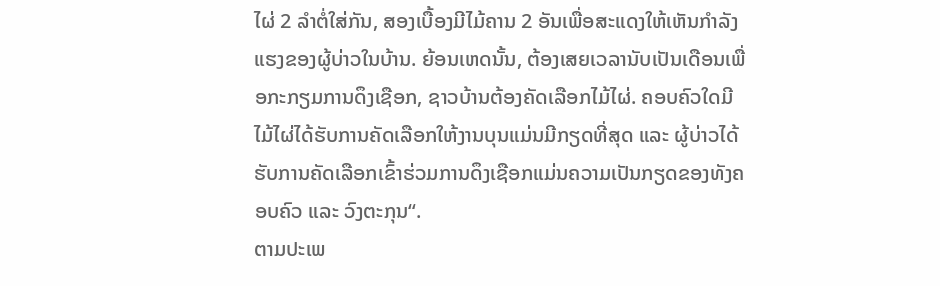ໄຜ່ 2 ລຳຕໍ່ໃສ່ກັນ, ສອງເບື້ອງມີໄມ້ຄານ 2 ອັນເພື່ອສະແດງໃຫ້ເຫັນກຳລັງແຮງຂອງຜູ້ບ່າວໃນບ້ານ. ຍ້ອນເຫດນັ້ນ, ຕ້ອງເສຍເວລານັບເປັນເດືອນເພື່ອກະກຽມການດຶງເຊືອກ, ຊາວບ້ານຕ້ອງຄັດເລືອກໄມ້ໄຜ່. ຄອບຄົວໃດມີໄມ້ໄຜ່ໄດ້ຮັບການຄັດເລືອກໃຫ້ງານບຸນແມ່ນມີກຽດທີ່ສຸດ ແລະ ຜູ້ບ່າວໄດ້ຮັບການຄັດເລືອກເຂົ້າຮ່ວມການດຶງເຊືອກແມ່ນຄວາມເປັນກຽດຂອງທັງຄອບຄົວ ແລະ ວົງຕະກຸນ“.
ຕາມປະເພ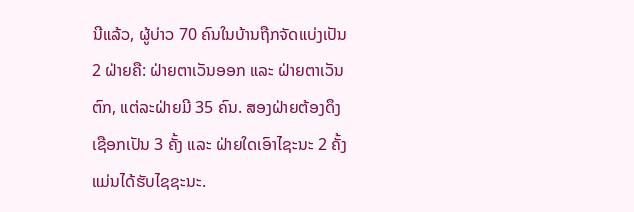ນີແລ້ວ, ຜູ້ບ່າວ 70 ຄົນໃນບ້ານຖືກຈັດແບ່ງເປັນ 2 ຝ່າຍຄື: ຝ່າຍຕາເວັນອອກ ແລະ ຝ່າຍຕາເວັນຕົກ, ແຕ່ລະຝ່າຍມີ 35 ຄົນ. ສອງຝ່າຍຕ້ອງດຶງເຊືອກເປັນ 3 ຄັ້ງ ແລະ ຝ່າຍໃດເອົາໄຊະນະ 2 ຄັ້ງແມ່ນໄດ້ຮັບໄຊຊະນະ.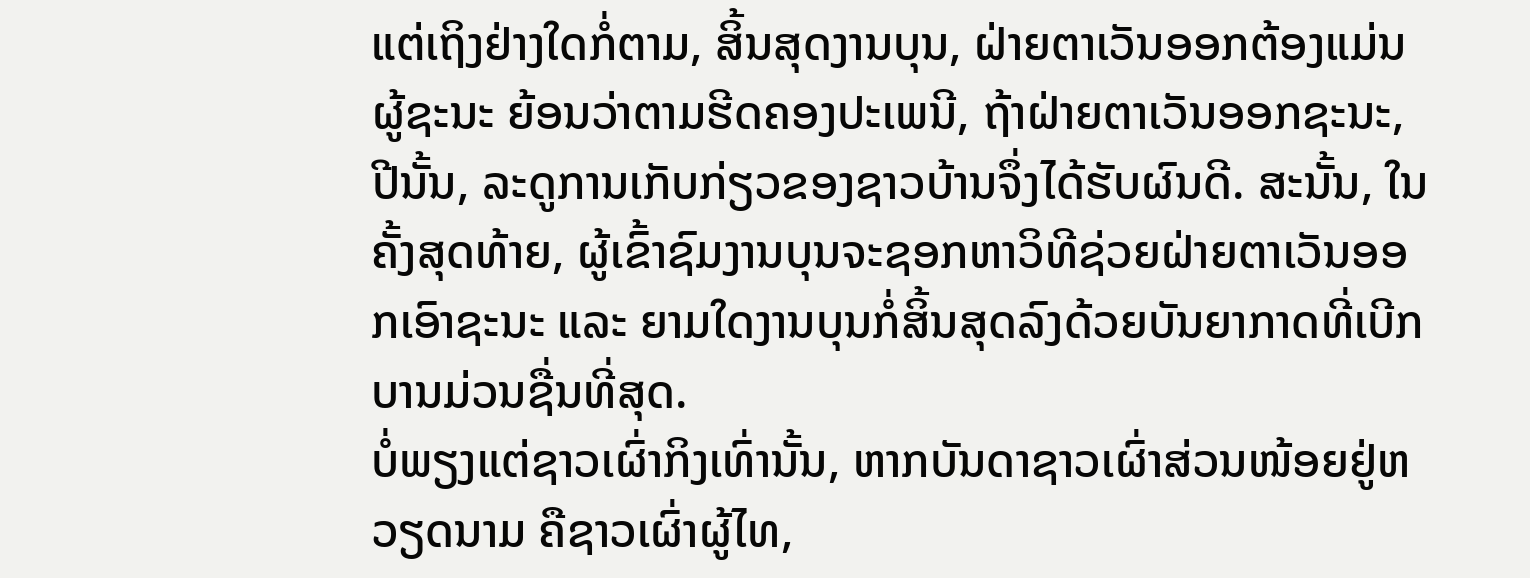ແຕ່ເຖິງຢ່າງໃດກໍ່ຕາມ, ສິ້ນສຸດງານບຸນ, ຝ່າຍຕາເວັນອອກຕ້ອງແມ່ນຜູ້ຊະນະ ຍ້ອນວ່າຕາມຮີດຄອງປະເພນີ, ຖ້າຝ່າຍຕາເວັນອອກຊະນະ, ປີນັ້ນ, ລະດູການເກັບກ່ຽວຂອງຊາວບ້ານຈຶ່ງໄດ້ຮັບຜົນດີ. ສະນັ້ນ, ໃນຄັ້ງສຸດທ້າຍ, ຜູ້ເຂົ້າຊົມງານບຸນຈະຊອກຫາວິທີຊ່ວຍຝ່າຍຕາເວັນອອກເອົາຊະນະ ແລະ ຍາມໃດງານບຸນກໍ່ສິ້ນສຸດລົງດ້ວຍບັນຍາກາດທີ່ເບີກບານມ່ວນຊື່ນທີ່ສຸດ.
ບໍ່ພຽງແຕ່ຊາວເຜົ່າກິງເທົ່ານັ້ນ, ຫາກບັນດາຊາວເຜົ່າສ່ວນໜ້ອຍຢູ່ຫວຽດນາມ ຄືຊາວເຜົ່າຜູ້ໄທ,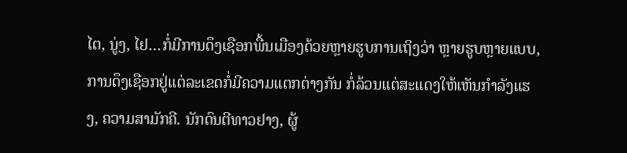ໄຕ, ນູ່ງ, ໄຢ…ກໍ່ມີການດຶງເຊືອກພື້ນເມືອງດ້ວຍຫຼາຍຮູບການເຖິງວ່າ ຫຼາຍຮູບຫຼາຍແບບ, ການດຶງເຊືອກຢູ່ແຕ່ລະເຂດກໍ່ມີຄວາມແຕກຕ່າງກັນ ກໍ່ລ້ວນແຕ່ສະແດງໃຫ້ເຫັນກຳລັງແຮງ, ຄວາມສາມັກຄີ. ນັກດົນຕີທາວຢາງ, ຜູ້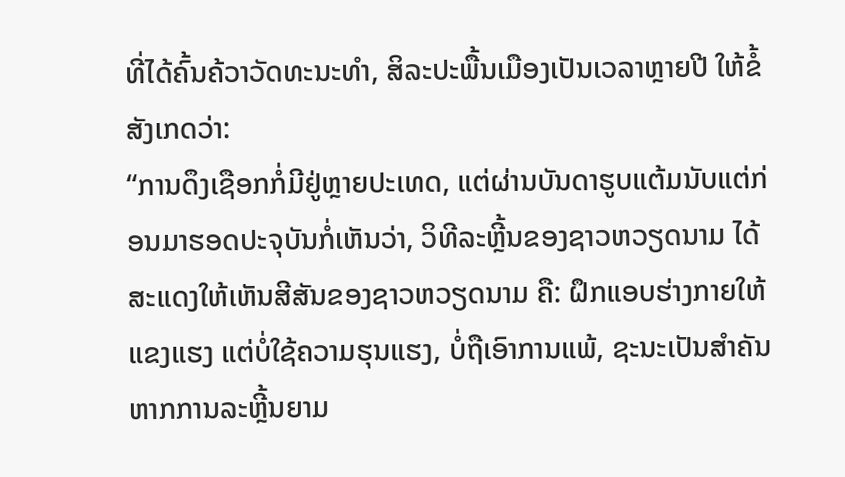ທີ່ໄດ້ຄົ້ນຄ້ວາວັດທະນະທຳ, ສິລະປະພື້ນເມືອງເປັນເວລາຫຼາຍປີ ໃຫ້ຂໍ້ສັງເກດວ່າ:
“ການດຶງເຊືອກກໍ່ມີຢູ່ຫຼາຍປະເທດ, ແຕ່ຜ່ານບັນດາຮູບແຕ້ມນັບແຕ່ກ່ອນມາຮອດປະຈຸບັນກໍ່ເຫັນວ່າ, ວິທີລະຫຼີ້ນຂອງຊາວຫວຽດນາມ ໄດ້ສະແດງໃຫ້ເຫັນສີສັນຂອງຊາວຫວຽດນາມ ຄື: ຝຶກແອບຮ່າງກາຍໃຫ້ແຂງແຮງ ແຕ່ບໍ່ໃຊ້ຄວາມຮຸນແຮງ, ບໍ່ຖືເອົາການແພ້, ຊະນະເປັນສຳຄັນ ຫາກການລະຫຼີ້ນຍາມ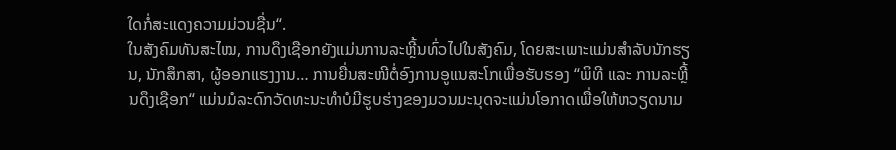ໃດກໍ່ສະແດງຄວາມມ່ວນຊື່ນ“.
ໃນສັງຄົມທັນສະໄໝ, ການດຶງເຊືອກຍັງແມ່ນການລະຫຼີ້ນທົ່ວໄປໃນສັງຄົມ, ໂດຍສະເພາະແມ່ນສຳລັບນັກຮຽນ, ນັກສຶກສາ, ຜູ້ອອກແຮງງານ… ການຍື່ນສະໜີຕໍ່ອົງການອູແນສະໂກເພື່ອຮັບຮອງ “ພິທີ ແລະ ການລະຫຼີ້ນດຶງເຊືອກ“ ແມ່ນມໍລະດົກວັດທະນະທຳບໍມີຮູບຮ່າງຂອງມວນມະນຸດຈະແມ່ນໂອກາດເພື່ອໃຫ້ຫວຽດນາມ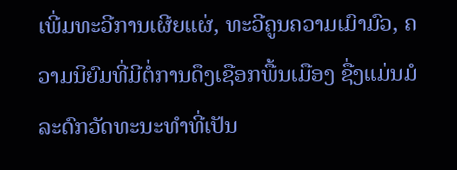ເພີ່ມທະວີການເຜີຍແຜ່, ທະວີຄູນຄວາມເມົາມົວ, ຄວາມນິຍົມທີ່ມີຕໍ່ການດຶງເຊືອກພື້ນເມືອງ ຊື່ງແມ່ນມໍລະດົກວັດທະນະທຳທີ່ເປັນ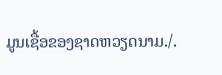ມູນເຊື້ອຂອງຊາດຫວຽດນາມ./.